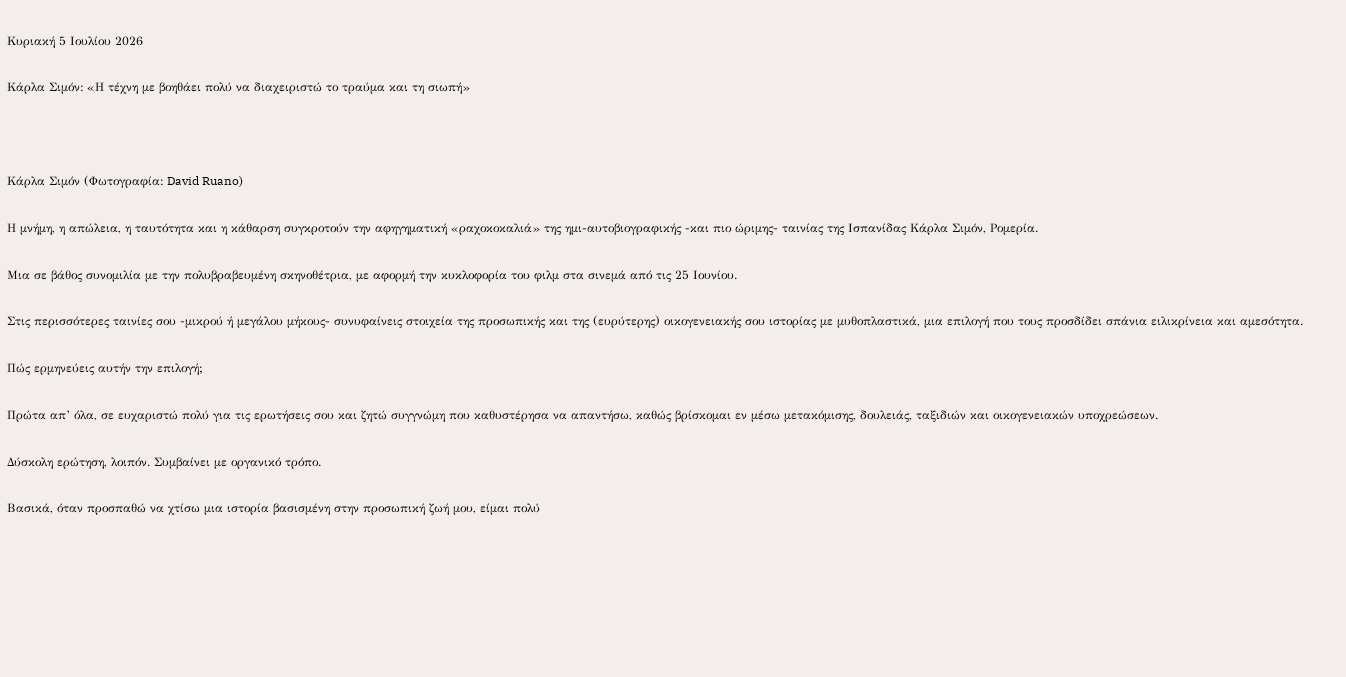Κυριακή 5 Ιουλίου 2026

Κάρλα Σιμόν: «Η τέχνη με βοηθάει πολύ να διαχειριστώ το τραύμα και τη σιωπή»



Κάρλα Σιμόν (Φωτογραφία: David Ruano)

Η μνήμη, η απώλεια, η ταυτότητα και η κάθαρση συγκροτούν την αφηγηματική «ραχοκοκαλιά» της ημι-αυτοβιογραφικής -και πιο ώριμης- ταινίας της Ισπανίδας Κάρλα Σιμόν, Ρομερία.

Μια σε βάθος συνομιλία με την πολυβραβευμένη σκηνοθέτρια, με αφορμή την κυκλοφορία του φιλμ στα σινεμά από τις 25 Ιουνίου.

Στις περισσότερες ταινίες σου -μικρού ή μεγάλου μήκους- συνυφαίνεις στοιχεία της προσωπικής και της (ευρύτερης) οικογενειακής σου ιστορίας με μυθοπλαστικά, μια επιλογή που τους προσδίδει σπάνια ειλικρίνεια και αμεσότητα.

Πώς ερμηνεύεις αυτήν την επιλογή;

Πρώτα απ’ όλα, σε ευχαριστώ πολύ για τις ερωτήσεις σου και ζητώ συγγνώμη που καθυστέρησα να απαντήσω, καθώς βρίσκομαι εν μέσω μετακόμισης, δουλειάς, ταξιδιών και οικογενειακών υποχρεώσεων.

Δύσκολη ερώτηση, λοιπόν. Συμβαίνει με οργανικό τρόπο.

Βασικά, όταν προσπαθώ να χτίσω μια ιστορία βασισμένη στην προσωπική ζωή μου, είμαι πολύ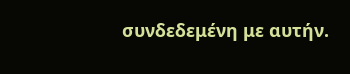συνδεδεμένη με αυτήν.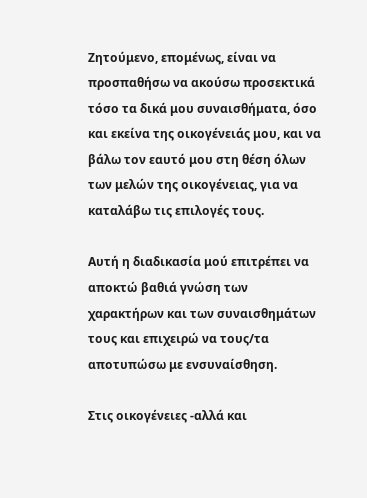Ζητούμενο, επομένως, είναι να προσπαθήσω να ακούσω προσεκτικά τόσο τα δικά μου συναισθήματα, όσο και εκείνα της οικογένειάς μου, και να βάλω τον εαυτό μου στη θέση όλων των μελών της οικογένειας, για να καταλάβω τις επιλογές τους.

Αυτή η διαδικασία μού επιτρέπει να αποκτώ βαθιά γνώση των χαρακτήρων και των συναισθημάτων τους και επιχειρώ να τους/τα αποτυπώσω με ενσυναίσθηση.

Στις οικογένειες -αλλά και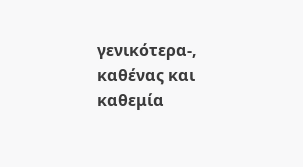γενικότερα-, καθένας και καθεμία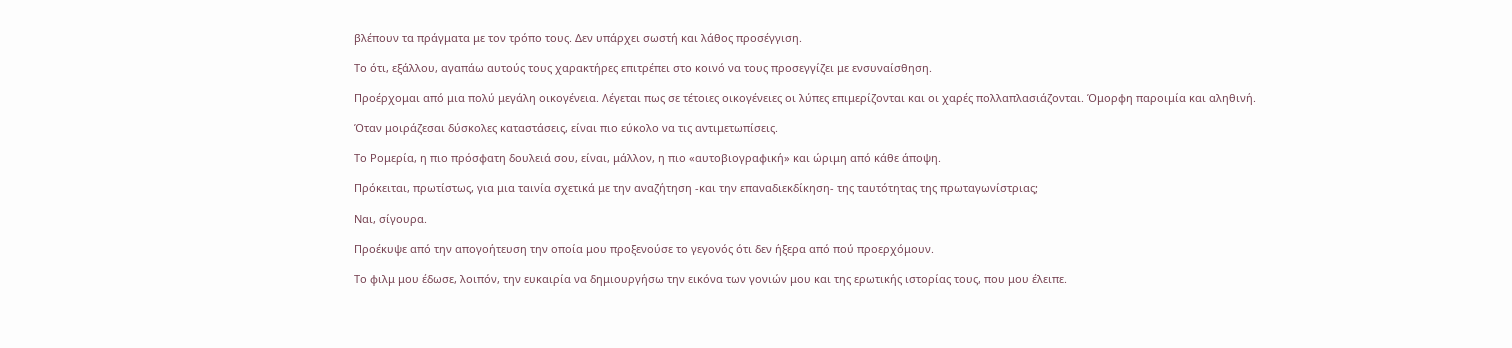βλέπουν τα πράγματα με τον τρόπο τους. Δεν υπάρχει σωστή και λάθος προσέγγιση.

Το ότι, εξάλλου, αγαπάω αυτούς τους χαρακτήρες επιτρέπει στο κοινό να τους προσεγγίζει με ενσυναίσθηση.

Προέρχομαι από μια πολύ μεγάλη οικογένεια. Λέγεται πως σε τέτοιες οικογένειες οι λύπες επιμερίζονται και οι χαρές πολλαπλασιάζονται. Όμορφη παροιμία και αληθινή.

Όταν μοιράζεσαι δύσκολες καταστάσεις, είναι πιο εύκολο να τις αντιμετωπίσεις.

Το Ρομερία, η πιο πρόσφατη δουλειά σου, είναι, μάλλον, η πιο «αυτοβιογραφική» και ώριμη από κάθε άποψη.

Πρόκειται, πρωτίστως, για μια ταινία σχετικά με την αναζήτηση -και την επαναδιεκδίκηση- της ταυτότητας της πρωταγωνίστριας;

Ναι, σίγουρα.

Προέκυψε από την απογοήτευση την οποία μου προξενούσε το γεγονός ότι δεν ήξερα από πού προερχόμουν.

Το φιλμ μου έδωσε, λοιπόν, την ευκαιρία να δημιουργήσω την εικόνα των γονιών μου και της ερωτικής ιστορίας τους, που μου έλειπε.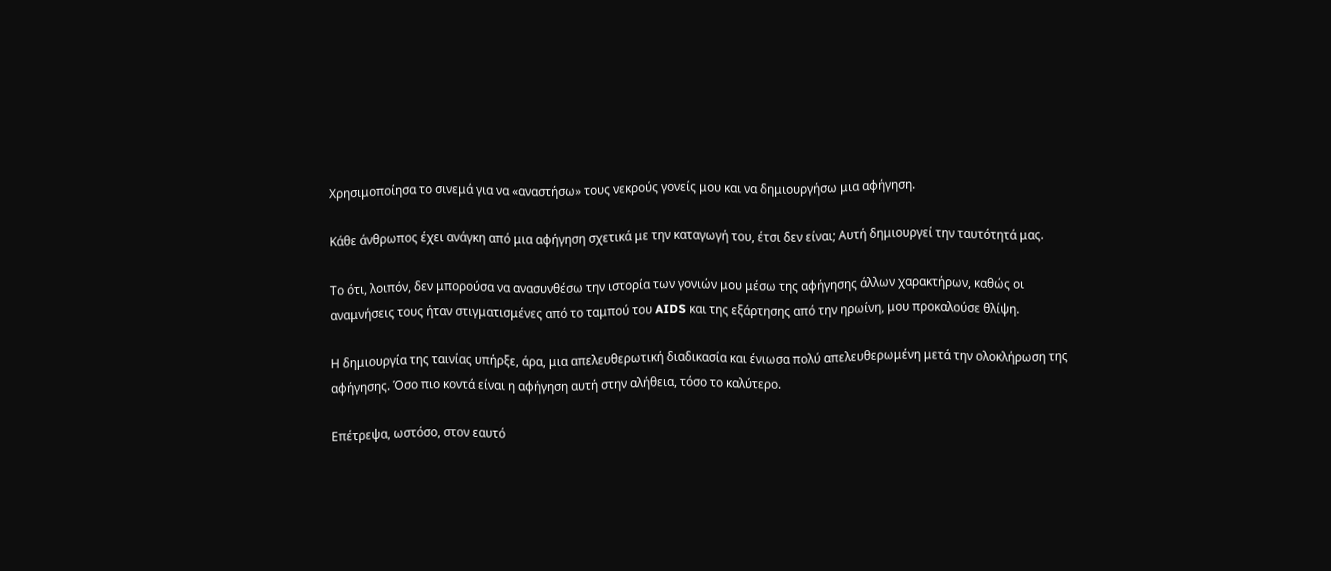Χρησιμοποίησα το σινεμά για να «αναστήσω» τους νεκρούς γονείς μου και να δημιουργήσω μια αφήγηση.

Κάθε άνθρωπος έχει ανάγκη από μια αφήγηση σχετικά με την καταγωγή του, έτσι δεν είναι; Αυτή δημιουργεί την ταυτότητά μας.

Το ότι, λοιπόν, δεν μπορούσα να ανασυνθέσω την ιστορία των γονιών μου μέσω της αφήγησης άλλων χαρακτήρων, καθώς οι αναμνήσεις τους ήταν στιγματισμένες από το ταμπού του AIDS και της εξάρτησης από την ηρωίνη, μου προκαλούσε θλίψη.

Η δημιουργία της ταινίας υπήρξε, άρα, μια απελευθερωτική διαδικασία και ένιωσα πολύ απελευθερωμένη μετά την ολοκλήρωση της αφήγησης. Όσο πιο κοντά είναι η αφήγηση αυτή στην αλήθεια, τόσο το καλύτερο.

Επέτρεψα, ωστόσο, στον εαυτό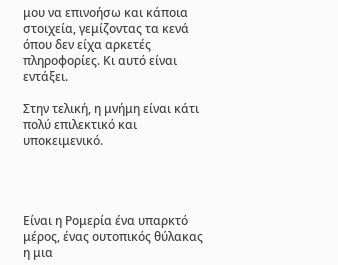μου να επινοήσω και κάποια στοιχεία, γεμίζοντας τα κενά όπου δεν είχα αρκετές πληροφορίες. Κι αυτό είναι εντάξει.

Στην τελική, η μνήμη είναι κάτι πολύ επιλεκτικό και υποκειμενικό.




Είναι η Ρομερία ένα υπαρκτό μέρος, ένας ουτοπικός θύλακας η μια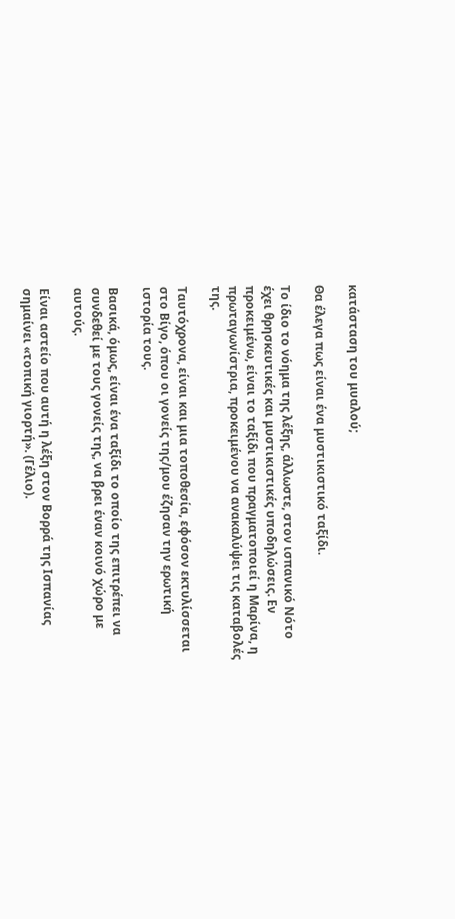κατάσταση του μυαλού;

Θα έλεγα πως είναι ένα μυστικιστικό ταξίδι.

Το ίδιο το νόημα της λέξης, άλλωστε, στον ισπανικό Νότο έχει θρησκευτικές και μυστικιστικές υποδηλώσεις. Εν προκειμένω, είναι το ταξίδι που πραγματοποιεί η Μαρίνα, η πρωταγωνίστρια, προκειμένου να ανακαλύψει τις καταβολές της.

Ταυτόχρονα, είναι και μια τοποθεσία, εφόσον εκτυλίσσεται στο Βίγο, όπου οι γονείς της/μου έζησαν την ερωτική ιστορία τους.

Βασικά, όμως, είναι ένα ταξίδι το οποίο της επιτρέπει να συνδεθεί με τους γονείς της, να βρει έναν κοινό χώρο με αυτούς.

Είναι αστείο που αυτή η λέξη στον Βορρά της Ισπανίας σημαίνει «τοπική γιορτή». (Γέλιο).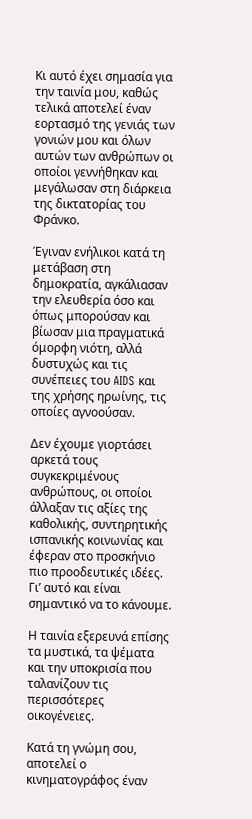Κι αυτό έχει σημασία για την ταινία μου, καθώς τελικά αποτελεί έναν εορτασμό της γενιάς των γονιών μου και όλων αυτών των ανθρώπων οι οποίοι γεννήθηκαν και μεγάλωσαν στη διάρκεια της δικτατορίας του Φράνκο.

Έγιναν ενήλικοι κατά τη μετάβαση στη δημοκρατία, αγκάλιασαν την ελευθερία όσο και όπως μπορούσαν και βίωσαν μια πραγματικά όμορφη νιότη, αλλά δυστυχώς και τις συνέπειες του AIDS και της χρήσης ηρωίνης, τις οποίες αγνοούσαν.

Δεν έχουμε γιορτάσει αρκετά τους συγκεκριμένους ανθρώπους, οι οποίοι άλλαξαν τις αξίες της καθολικής, συντηρητικής ισπανικής κοινωνίας και έφεραν στο προσκήνιο πιο προοδευτικές ιδέες. Γι’ αυτό και είναι σημαντικό να το κάνουμε.

Η ταινία εξερευνά επίσης τα μυστικά, τα ψέματα και την υποκρισία που ταλανίζουν τις περισσότερες οικογένειες.

Κατά τη γνώμη σου, αποτελεί ο κινηματογράφος έναν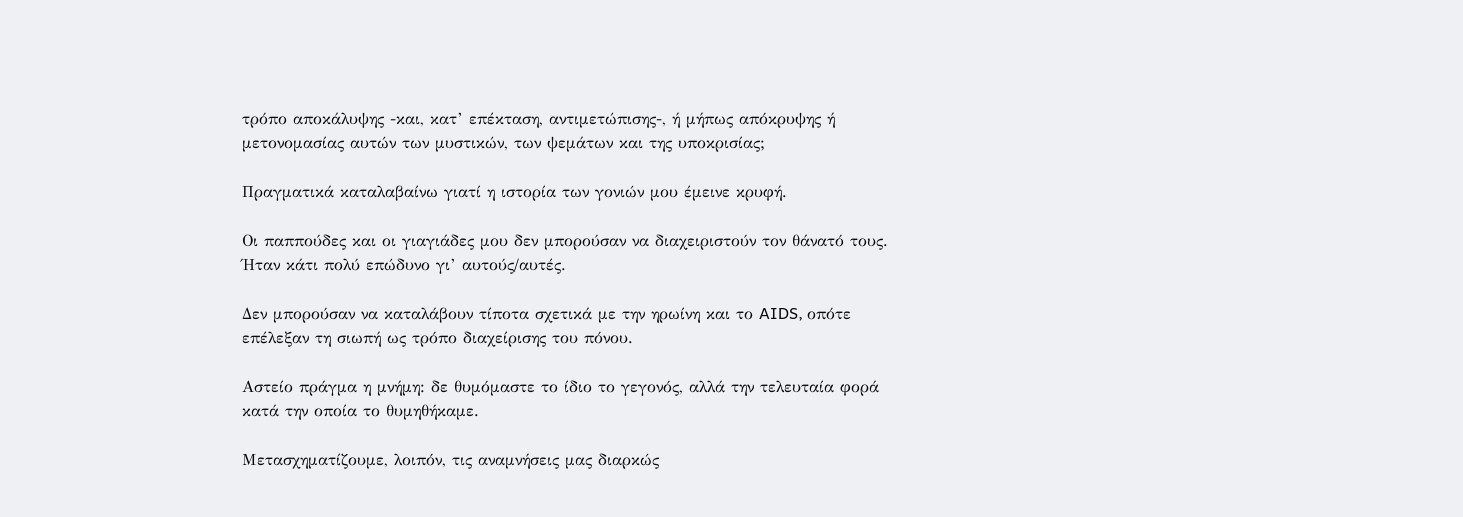τρόπο αποκάλυψης -και, κατ’ επέκταση, αντιμετώπισης-, ή μήπως απόκρυψης ή μετονομασίας αυτών των μυστικών, των ψεμάτων και της υποκρισίας;

Πραγματικά καταλαβαίνω γιατί η ιστορία των γονιών μου έμεινε κρυφή.

Οι παππούδες και οι γιαγιάδες μου δεν μπορούσαν να διαχειριστούν τον θάνατό τους. Ήταν κάτι πολύ επώδυνο γι’ αυτούς/αυτές.

Δεν μπορούσαν να καταλάβουν τίποτα σχετικά με την ηρωίνη και το AIDS, οπότε επέλεξαν τη σιωπή ως τρόπο διαχείρισης του πόνου.

Αστείο πράγμα η μνήμη: δε θυμόμαστε το ίδιο το γεγονός, αλλά την τελευταία φορά κατά την οποία το θυμηθήκαμε.

Μετασχηματίζουμε, λοιπόν, τις αναμνήσεις μας διαρκώς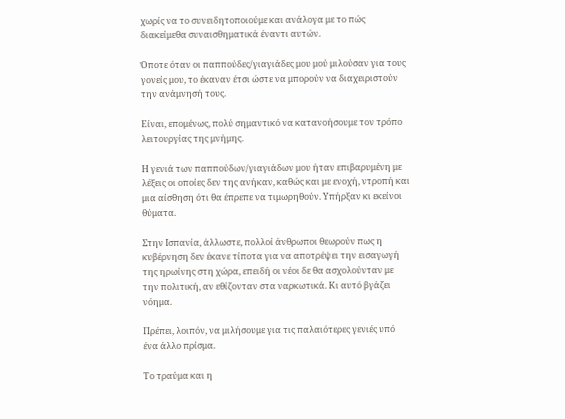χωρίς να το συνειδητοποιούμε και ανάλογα με το πώς διακείμεθα συναισθηματικά έναντι αυτών.

Όποτε όταν οι παππούδες/γιαγιάδες μου μού μιλούσαν για τους γονείς μου, το έκαναν έτσι ώστε να μπορούν να διαχειριστούν την ανάμνησή τους.

Είναι, επομένως, πολύ σημαντικό να κατανοήσουμε τον τρόπο λειτουργίας της μνήμης.

Η γενιά των παππούδων/γιαγιάδων μου ήταν επιβαρυμένη με λέξεις οι οποίες δεν της ανήκαν, καθώς και με ενοχή, ντροπή και μια αίσθηση ότι θα έπρεπε να τιμωρηθούν. Υπήρξαν κι εκείνοι θύματα.

Στην Ισπανία, άλλωστε, πολλοί άνθρωποι θεωρούν πως η κυβέρνηση δεν έκανε τίποτα για να αποτρέψει την εισαγωγή της ηρωίνης στη χώρα, επειδή οι νέοι δε θα ασχολούνταν με την πολιτική, αν εθίζονταν στα ναρκωτικά. Κι αυτό βγάζει νόημα.

Πρέπει, λοιπόν, να μιλήσουμε για τις παλαιότερες γενιές υπό ένα άλλο πρίσμα.

Το τραύμα και η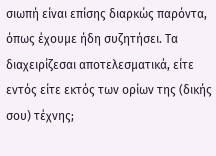σιωπή είναι επίσης διαρκώς παρόντα, όπως έχουμε ήδη συζητήσει. Τα διαχειρίζεσαι αποτελεσματικά, είτε εντός είτε εκτός των ορίων της (δικής σου) τέχνης;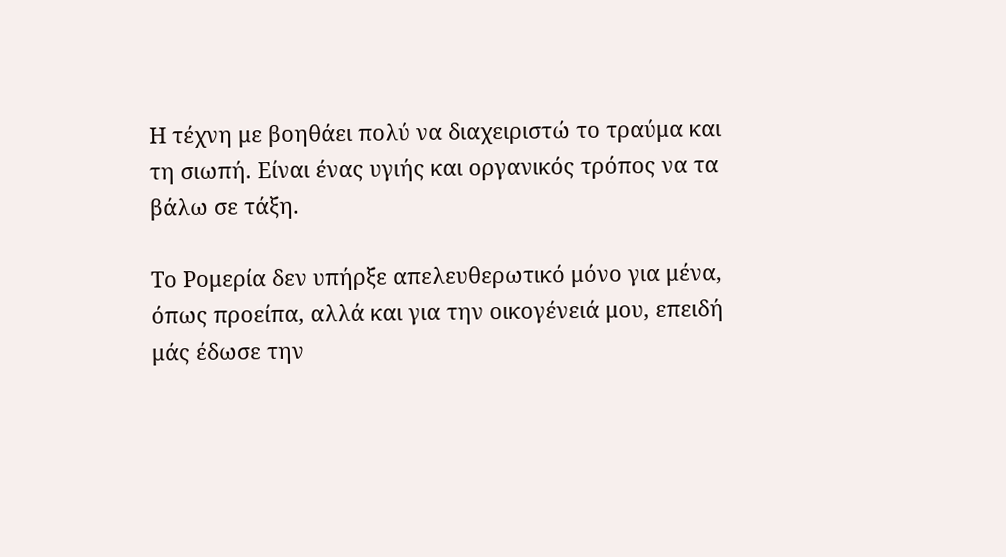Η τέχνη με βοηθάει πολύ να διαχειριστώ το τραύμα και τη σιωπή. Είναι ένας υγιής και οργανικός τρόπος να τα βάλω σε τάξη.

Το Ρομερία δεν υπήρξε απελευθερωτικό μόνο για μένα, όπως προείπα, αλλά και για την οικογένειά μου, επειδή μάς έδωσε την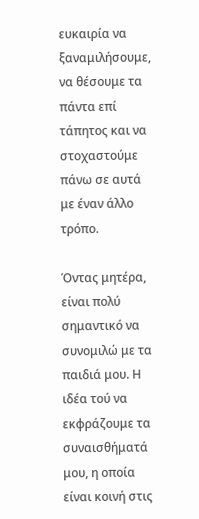ευκαιρία να ξαναμιλήσουμε, να θέσουμε τα πάντα επί τάπητος και να στοχαστούμε πάνω σε αυτά με έναν άλλο τρόπο.

Όντας μητέρα, είναι πολύ σημαντικό να συνομιλώ με τα παιδιά μου. Η ιδέα τού να εκφράζουμε τα συναισθήματά μου, η οποία είναι κοινή στις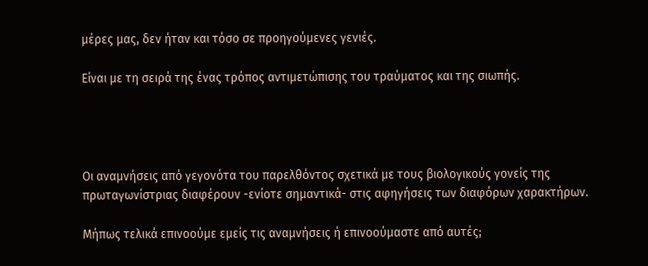μέρες μας, δεν ήταν και τόσο σε προηγούμενες γενιές.

Είναι με τη σειρά της ένας τρόπος αντιμετώπισης του τραύματος και της σιωπής.




Οι αναμνήσεις από γεγονότα του παρελθόντος σχετικά με τους βιολογικούς γονείς της πρωταγωνίστριας διαφέρουν -ενίοτε σημαντικά- στις αφηγήσεις των διαφόρων χαρακτήρων.

Μήπως τελικά επινοούμε εμείς τις αναμνήσεις ή επινοούμαστε από αυτές;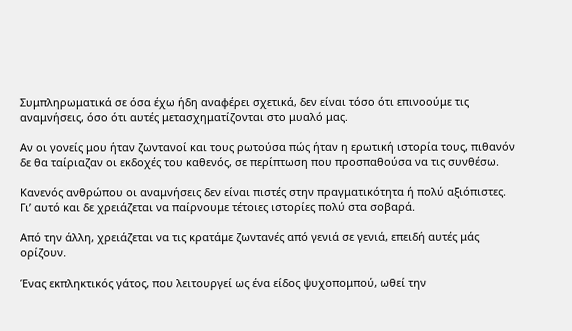Συμπληρωματικά σε όσα έχω ήδη αναφέρει σχετικά, δεν είναι τόσο ότι επινοούμε τις αναμνήσεις, όσο ότι αυτές μετασχηματίζονται στο μυαλό μας.

Αν οι γονείς μου ήταν ζωντανοί και τους ρωτούσα πώς ήταν η ερωτική ιστορία τους, πιθανόν δε θα ταίριαζαν οι εκδοχές του καθενός, σε περίπτωση που προσπαθούσα να τις συνθέσω.

Κανενός ανθρώπου οι αναμνήσεις δεν είναι πιστές στην πραγματικότητα ή πολύ αξιόπιστες. Γι’ αυτό και δε χρειάζεται να παίρνουμε τέτοιες ιστορίες πολύ στα σοβαρά.

Από την άλλη, χρειάζεται να τις κρατάμε ζωντανές από γενιά σε γενιά, επειδή αυτές μάς ορίζουν.

Ένας εκπληκτικός γάτος, που λειτουργεί ως ένα είδος ψυχοπομπού, ωθεί την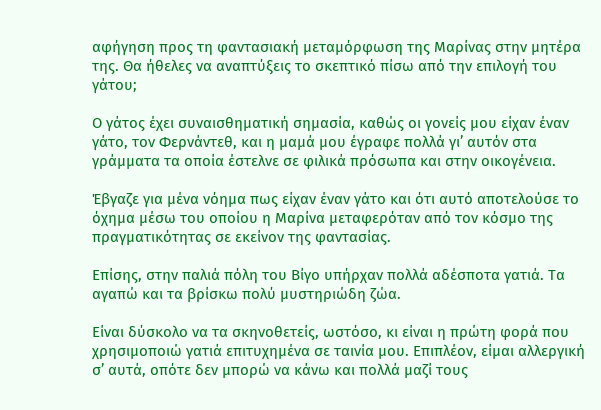αφήγηση προς τη φαντασιακή μεταμόρφωση της Μαρίνας στην μητέρα της. Θα ήθελες να αναπτύξεις το σκεπτικό πίσω από την επιλογή του γάτου;

Ο γάτος έχει συναισθηματική σημασία, καθώς οι γονείς μου είχαν έναν γάτο, τον Φερνάντεθ, και η μαμά μου έγραφε πολλά γι’ αυτόν στα γράμματα τα οποία έστελνε σε φιλικά πρόσωπα και στην οικογένεια.

Έβγαζε για μένα νόημα πως είχαν έναν γάτο και ότι αυτό αποτελούσε το όχημα μέσω του οποίου η Μαρίνα μεταφερόταν από τον κόσμο της πραγματικότητας σε εκείνον της φαντασίας.

Επίσης, στην παλιά πόλη του Βίγο υπήρχαν πολλά αδέσποτα γατιά. Τα αγαπώ και τα βρίσκω πολύ μυστηριώδη ζώα.

Είναι δύσκολο να τα σκηνοθετείς, ωστόσο, κι είναι η πρώτη φορά που χρησιμοποιώ γατιά επιτυχημένα σε ταινία μου. Επιπλέον, είμαι αλλεργική σ’ αυτά, οπότε δεν μπορώ να κάνω και πολλά μαζί τους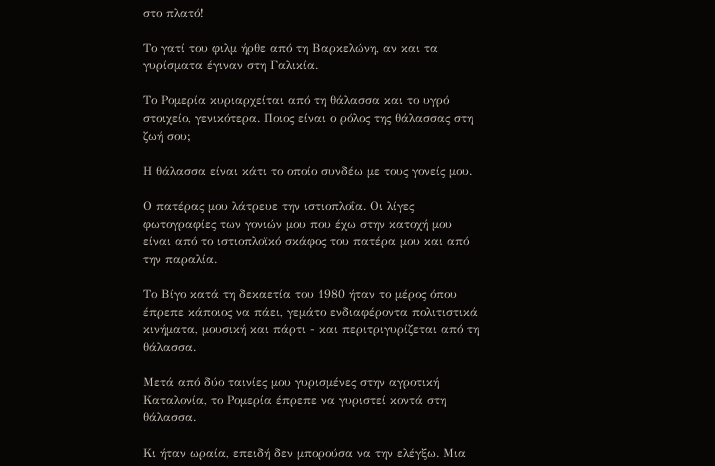στο πλατό!

Το γατί του φιλμ ήρθε από τη Βαρκελώνη, αν και τα γυρίσματα έγιναν στη Γαλικία.

Το Ρομερία κυριαρχείται από τη θάλασσα και το υγρό στοιχείο, γενικότερα. Ποιος είναι ο ρόλος της θάλασσας στη ζωή σου;

Η θάλασσα είναι κάτι το οποίο συνδέω με τους γονείς μου.

Ο πατέρας μου λάτρευε την ιστιοπλοΐα. Οι λίγες φωτογραφίες των γονιών μου που έχω στην κατοχή μου είναι από το ιστιοπλοϊκό σκάφος του πατέρα μου και από την παραλία.

Το Βίγο κατά τη δεκαετία του 1980 ήταν το μέρος όπου έπρεπε κάποιος να πάει, γεμάτο ενδιαφέροντα πολιτιστικά κινήματα, μουσική και πάρτι - και περιτριγυρίζεται από τη θάλασσα.

Μετά από δύο ταινίες μου γυρισμένες στην αγροτική Καταλονία, το Ρομερία έπρεπε να γυριστεί κοντά στη θάλασσα.

Κι ήταν ωραία, επειδή δεν μπορούσα να την ελέγξω. Μια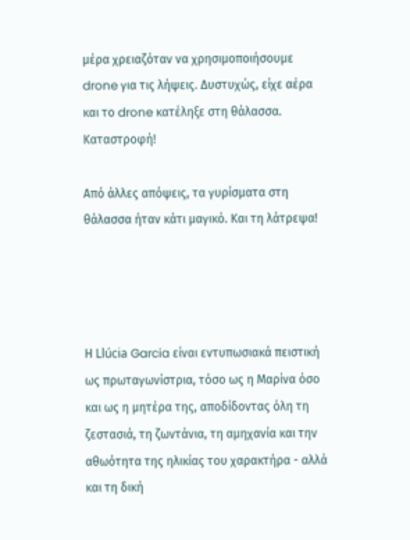μέρα χρειαζόταν να χρησιμοποιήσουμε drone για τις λήψεις. Δυστυχώς, είχε αέρα και το drone κατέληξε στη θάλασσα. Καταστροφή!

Από άλλες απόψεις, τα γυρίσματα στη θάλασσα ήταν κάτι μαγικό. Και τη λάτρεψα!




Η Llúcia Garcia είναι εντυπωσιακά πειστική ως πρωταγωνίστρια, τόσο ως η Μαρίνα όσο και ως η μητέρα της, αποδίδοντας όλη τη ζεστασιά, τη ζωντάνια, τη αμηχανία και την αθωότητα της ηλικίας του χαρακτήρα - αλλά και τη δική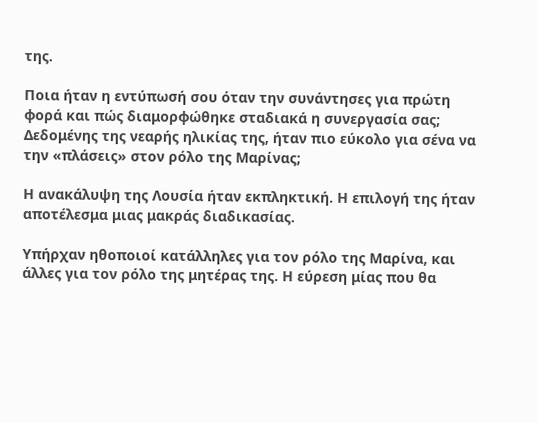της.

Ποια ήταν η εντύπωσή σου όταν την συνάντησες για πρώτη φορά και πώς διαμορφώθηκε σταδιακά η συνεργασία σας; Δεδομένης της νεαρής ηλικίας της, ήταν πιο εύκολο για σένα να την «πλάσεις» στον ρόλο της Μαρίνας;

Η ανακάλυψη της Λουσία ήταν εκπληκτική. Η επιλογή της ήταν αποτέλεσμα μιας μακράς διαδικασίας.

Υπήρχαν ηθοποιοί κατάλληλες για τον ρόλο της Μαρίνα, και άλλες για τον ρόλο της μητέρας της. Η εύρεση μίας που θα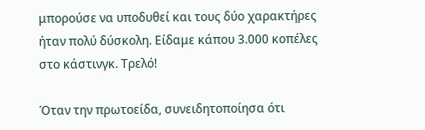μπορούσε να υποδυθεί και τους δύο χαρακτήρες ήταν πολύ δύσκολη. Είδαμε κάπου 3.000 κοπέλες στο κάστινγκ. Τρελό!

Όταν την πρωτοείδα, συνειδητοποίησα ότι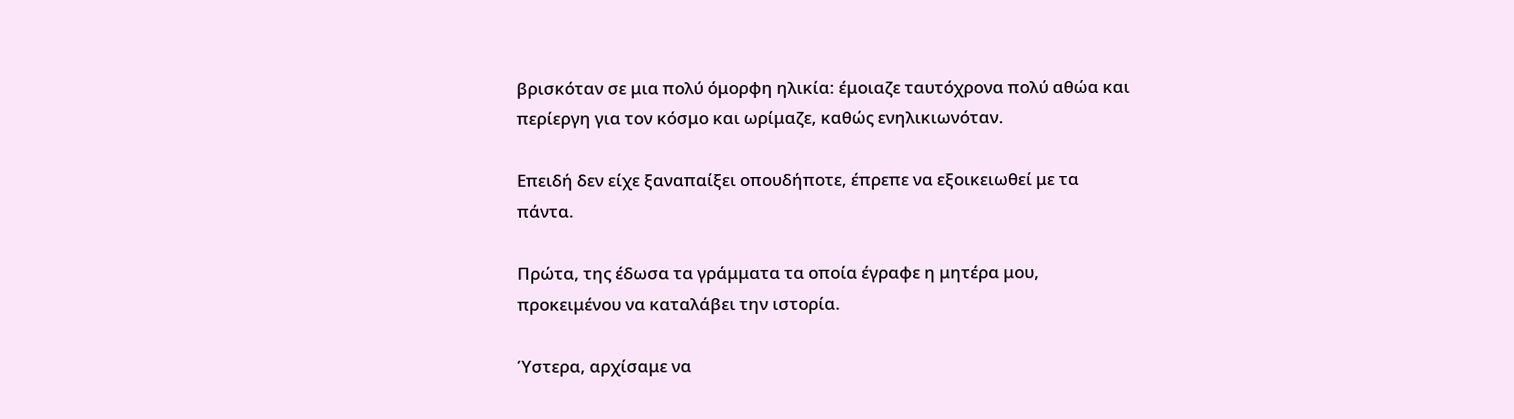βρισκόταν σε μια πολύ όμορφη ηλικία: έμοιαζε ταυτόχρονα πολύ αθώα και περίεργη για τον κόσμο και ωρίμαζε, καθώς ενηλικιωνόταν.

Επειδή δεν είχε ξαναπαίξει οπουδήποτε, έπρεπε να εξοικειωθεί με τα πάντα.

Πρώτα, της έδωσα τα γράμματα τα οποία έγραφε η μητέρα μου, προκειμένου να καταλάβει την ιστορία.

Ύστερα, αρχίσαμε να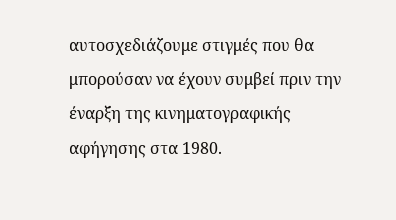αυτοσχεδιάζουμε στιγμές που θα μπορούσαν να έχουν συμβεί πριν την έναρξη της κινηματογραφικής αφήγησης στα 1980.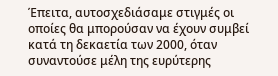Έπειτα, αυτοσχεδιάσαμε στιγμές οι οποίες θα μπορούσαν να έχουν συμβεί κατά τη δεκαετία των 2000, όταν συναντούσε μέλη της ευρύτερης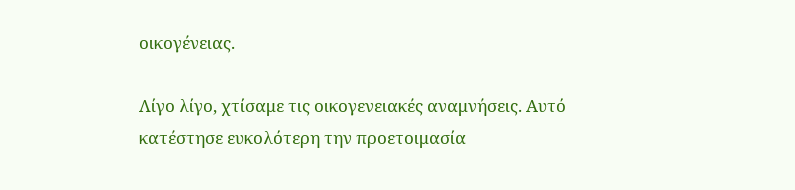οικογένειας.

Λίγο λίγο, χτίσαμε τις οικογενειακές αναμνήσεις. Αυτό κατέστησε ευκολότερη την προετοιμασία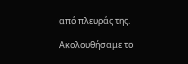από πλευράς της.

Ακολουθήσαμε το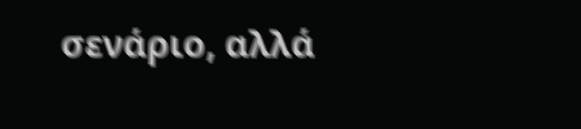σενάριο, αλλά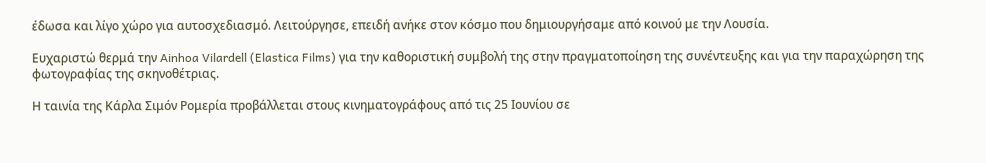έδωσα και λίγο χώρο για αυτοσχεδιασμό. Λειτούργησε, επειδή ανήκε στον κόσμο που δημιουργήσαμε από κοινού με την Λουσία.

Ευχαριστώ θερμά την Ainhoa Vilardell (Elastica Films) για την καθοριστική συμβολή της στην πραγματοποίηση της συνέντευξης και για την παραχώρηση της φωτογραφίας της σκηνοθέτριας.

Η ταινία της Κάρλα Σιμόν Ρομερία προβάλλεται στους κινηματογράφους από τις 25 Ιουνίου σε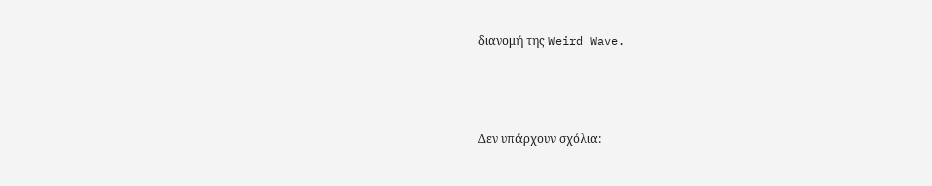διανομή της Weird Wave.



Δεν υπάρχουν σχόλια: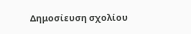Δημοσίευση σχολίου